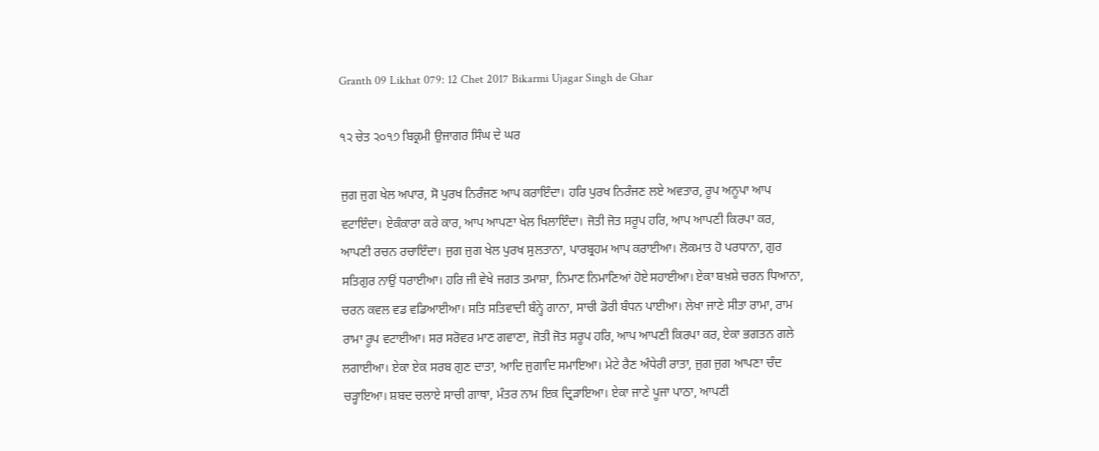Granth 09 Likhat 079: 12 Chet 2017 Bikarmi Ujagar Singh de Ghar

੧੨ ਚੇਤ ੨੦੧੭ ਬਿਕ੍ਰਮੀ ਉਜਾਗਰ ਸਿੰਘ ਦੇ ਘਰ

ਜੁਗ ਜੁਗ ਖੇਲ ਅਪਾਰ, ਸੋ ਪੁਰਖ ਨਿਰੰਜਣ ਆਪ ਕਰਾਇੰਦਾ। ਹਰਿ ਪੁਰਖ ਨਿਰੰਜਣ ਲਏ ਅਵਤਾਰ, ਰੂਪ ਅਨੂਪਾ ਆਪ ਵਟਾਇੰਦਾ। ਏਕੰਕਾਰਾ ਕਰੇ ਕਾਰ, ਆਪ ਆਪਣਾ ਖੇਲ ਖਿਲਾਇੰਦਾ। ਜੋਤੀ ਜੋਤ ਸਰੂਪ ਹਰਿ, ਆਪ ਆਪਣੀ ਕਿਰਪਾ ਕਰ, ਆਪਣੀ ਰਚਨ ਰਚਾਇੰਦਾ। ਜੁਗ ਜੁਗ ਖੇਲ ਪੁਰਖ ਸੁਲਤਾਨਾ, ਪਾਰਬ੍ਰਹਮ ਆਪ ਕਰਾਈਆ। ਲੋਕਮਾਤ ਹੋ ਪਰਧਾਨਾ, ਗੁਰ ਸਤਿਗੁਰ ਨਾਉਂ ਧਰਾਈਆ। ਹਰਿ ਜੀ ਵੇਖੇ ਜਗਤ ਤਮਾਸ਼ਾ, ਨਿਮਾਣ ਨਿਮਾਣਿਆਂ ਹੋਏ ਸਹਾਈਆ। ਏਕਾ ਬਖ਼ਸ਼ੇ ਚਰਨ ਧਿਆਨਾ, ਚਰਨ ਕਵਲ ਵਡ ਵਡਿਆਈਆ। ਸਤਿ ਸਤਿਵਾਦੀ ਬੰਨ੍ਹੇ ਗਾਨਾ, ਸਾਚੀ ਡੋਰੀ ਬੰਧਨ ਪਾਈਆ। ਲੇਖਾ ਜਾਣੇ ਸੀਤਾ ਰਾਮਾ, ਰਾਮ ਰਾਮਾ ਰੂਪ ਵਟਾਈਆ। ਸਰ ਸਰੋਵਰ ਮਾਣ ਗਵਾਣਾ, ਜੋਤੀ ਜੋਤ ਸਰੂਪ ਹਰਿ, ਆਪ ਆਪਣੀ ਕਿਰਪਾ ਕਰ, ਏਕਾ ਭਗਤਨ ਗਲੇ ਲਗਾਈਆ। ਏਕਾ ਏਕ ਸਰਬ ਗੁਣ ਦਾਤਾ, ਆਦਿ ਜੁਗਾਦਿ ਸਮਾਇਆ। ਮੇਟੇ ਰੈਣ ਅੰਧੇਰੀ ਰਾਤਾ, ਜੁਗ ਜੁਗ ਆਪਣਾ ਚੰਦ ਚੜ੍ਹਾਇਆ। ਸ਼ਬਦ ਚਲਾਏ ਸਾਚੀ ਗਾਥਾ, ਮੰਤਰ ਨਾਮ ਇਕ ਦ੍ਰਿੜਾਇਆ। ਏਕਾ ਜਾਣੇ ਪੂਜਾ ਪਾਠਾ, ਆਪਣੀ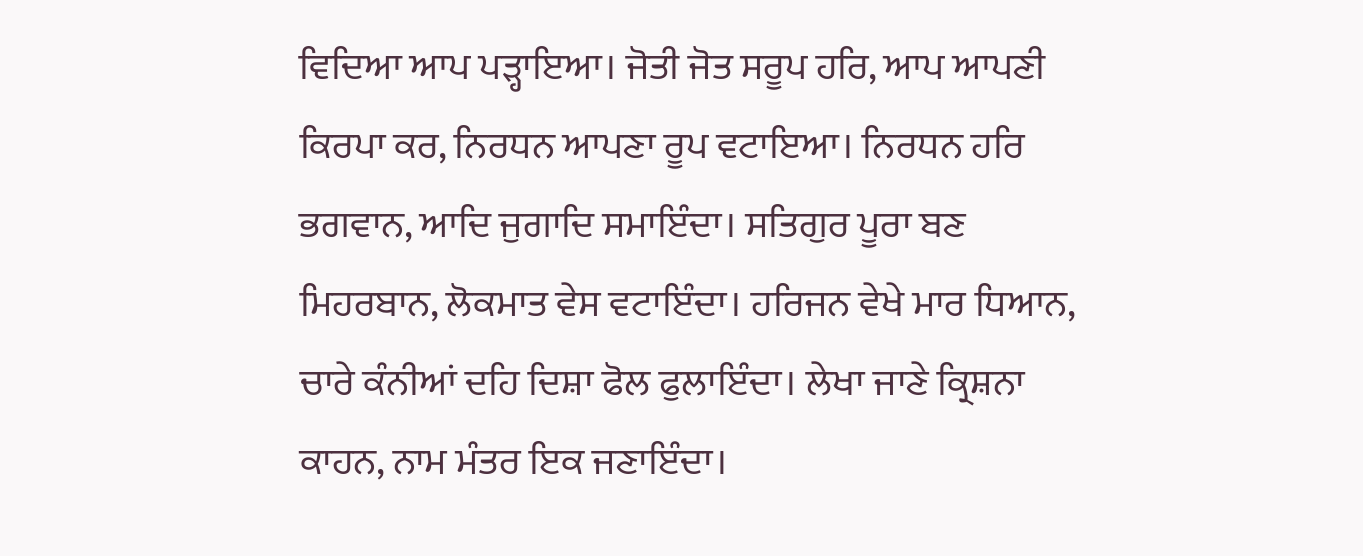ਵਿਦਿਆ ਆਪ ਪੜ੍ਹਾਇਆ। ਜੋਤੀ ਜੋਤ ਸਰੂਪ ਹਰਿ, ਆਪ ਆਪਣੀ ਕਿਰਪਾ ਕਰ, ਨਿਰਧਨ ਆਪਣਾ ਰੂਪ ਵਟਾਇਆ। ਨਿਰਧਨ ਹਰਿ ਭਗਵਾਨ, ਆਦਿ ਜੁਗਾਦਿ ਸਮਾਇੰਦਾ। ਸਤਿਗੁਰ ਪੂਰਾ ਬਣ ਮਿਹਰਬਾਨ, ਲੋਕਮਾਤ ਵੇਸ ਵਟਾਇੰਦਾ। ਹਰਿਜਨ ਵੇਖੇ ਮਾਰ ਧਿਆਨ, ਚਾਰੇ ਕੰਨੀਆਂ ਦਹਿ ਦਿਸ਼ਾ ਫੋਲ ਫੁਲਾਇੰਦਾ। ਲੇਖਾ ਜਾਣੇ ਕ੍ਰਿਸ਼ਨਾ ਕਾਹਨ, ਨਾਮ ਮੰਤਰ ਇਕ ਜਣਾਇੰਦਾ।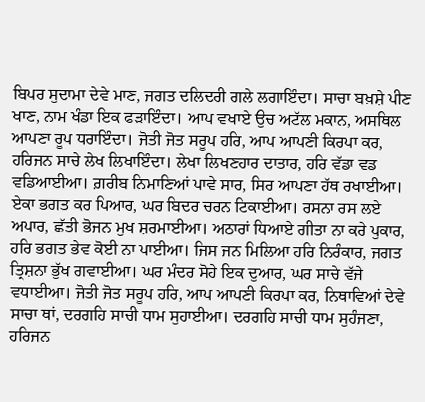ਬਿਪਰ ਸੁਦਾਮਾ ਦੇਵੇ ਮਾਣ, ਜਗਤ ਦਲਿਦਰੀ ਗਲੇ ਲਗਾਇੰਦਾ। ਸਾਚਾ ਬਖ਼ਸ਼ੇ ਪੀਣ ਖਾਣ, ਨਾਮ ਖੰਡਾ ਇਕ ਫੜਾਇੰਦਾ। ਆਪ ਵਖਾਏ ਉਚ ਅਟੱਲ ਮਕਾਨ, ਅਸਥਿਲ ਆਪਣਾ ਰੂਪ ਧਰਾਇੰਦਾ। ਜੋਤੀ ਜੋਤ ਸਰੂਪ ਹਰਿ, ਆਪ ਆਪਣੀ ਕਿਰਪਾ ਕਰ, ਹਰਿਜਨ ਸਾਚੇ ਲੇਖ ਲਿਖਾਇੰਦਾ। ਲੇਖਾ ਲਿਖਣਹਾਰ ਦਾਤਾਰ, ਹਰਿ ਵੱਡਾ ਵਡ ਵਡਿਆਈਆ। ਗ਼ਰੀਬ ਨਿਮਾਣਿਆਂ ਪਾਵੇ ਸਾਰ, ਸਿਰ ਆਪਣਾ ਹੱਥ ਰਖਾਈਆ। ਏਕਾ ਭਗਤ ਕਰ ਪਿਆਰ, ਘਰ ਬਿਦਰ ਚਰਨ ਟਿਕਾਈਆ। ਰਸਨਾ ਰਸ ਲਏ ਅਪਾਰ, ਛੱਤੀ ਭੋਜਨ ਮੁਖ ਸ਼ਰਮਾਈਆ। ਅਠਾਰਾਂ ਧਿਆਏ ਗੀਤਾ ਨਾ ਕਰੇ ਪੁਕਾਰ, ਹਰਿ ਭਗਤ ਭੇਵ ਕੋਈ ਨਾ ਪਾਈਆ। ਜਿਸ ਜਨ ਮਿਲਿਆ ਹਰਿ ਨਿਰੰਕਾਰ, ਜਗਤ ਤ੍ਰਿਸ਼ਨਾ ਭੁੱਖ ਗਵਾਈਆ। ਘਰ ਮੰਦਰ ਸੋਹੇ ਇਕ ਦੁਆਰ, ਘਰ ਸਾਚੇ ਵੱਜੇ ਵਧਾਈਆ। ਜੋਤੀ ਜੋਤ ਸਰੂਪ ਹਰਿ, ਆਪ ਆਪਣੀ ਕਿਰਪਾ ਕਰ, ਨਿਥਾਵਿਆਂ ਦੇਵੇ ਸਾਚਾ ਥਾਂ, ਦਰਗਹਿ ਸਾਚੀ ਧਾਮ ਸੁਹਾਈਆ। ਦਰਗਹਿ ਸਾਚੀ ਧਾਮ ਸੁਹੰਜਣਾ, ਹਰਿਜਨ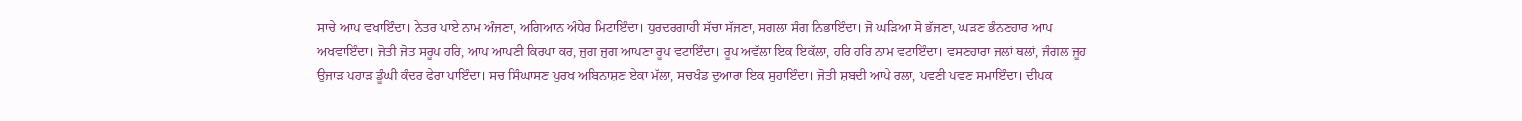ਸਾਚੇ ਆਪ ਵਖਾਇੰਦਾ। ਨੇਤਰ ਪਾਏ ਨਾਮ ਅੰਜਣਾ, ਅਗਿਆਨ ਅੰਧੇਰ ਮਿਟਾਇੰਦਾ। ਧੁਰਦਰਗਾਹੀ ਸੱਚਾ ਸੱਜਣਾ, ਸਗਲਾ ਸੰਗ ਨਿਭਾਇੰਦਾ। ਜੋ ਘੜਿਆ ਸੋ ਭੱਜਣਾ, ਘੜਣ ਭੰਨਣਹਾਰ ਆਪ ਅਖਵਾਇੰਦਾ। ਜੋਤੀ ਜੋਤ ਸਰੂਪ ਹਰਿ, ਆਪ ਆਪਣੀ ਕਿਰਪਾ ਕਰ, ਜੁਗ ਜੁਗ ਆਪਣਾ ਰੂਪ ਵਟਾਇੰਦਾ। ਰੂਪ ਅਵੱਲਾ ਇਕ ਇਕੱਲਾ, ਹਰਿ ਹਰਿ ਨਾਮ ਵਟਾਇੰਦਾ। ਵਸਣਹਾਰਾ ਜਲਾਂ ਥਲਾਂ, ਜੰਗਲ ਜੂਹ ਉਜਾੜ ਪਹਾੜ ਡੂੰਘੀ ਕੰਦਰ ਫੇਰਾ ਪਾਇੰਦਾ। ਸਚ ਸਿੰਘਾਸਣ ਪੁਰਖ ਅਬਿਨਾਸ਼ਣ ਏਕਾ ਮੱਲਾ, ਸਚਖੰਡ ਦੁਆਰਾ ਇਕ ਸੁਹਾਇੰਦਾ। ਜੋਤੀ ਸ਼ਬਦੀ ਆਪੇ ਰਲਾ, ਪਵਣੀ ਪਵਣ ਸਮਾਇੰਦਾ। ਦੀਪਕ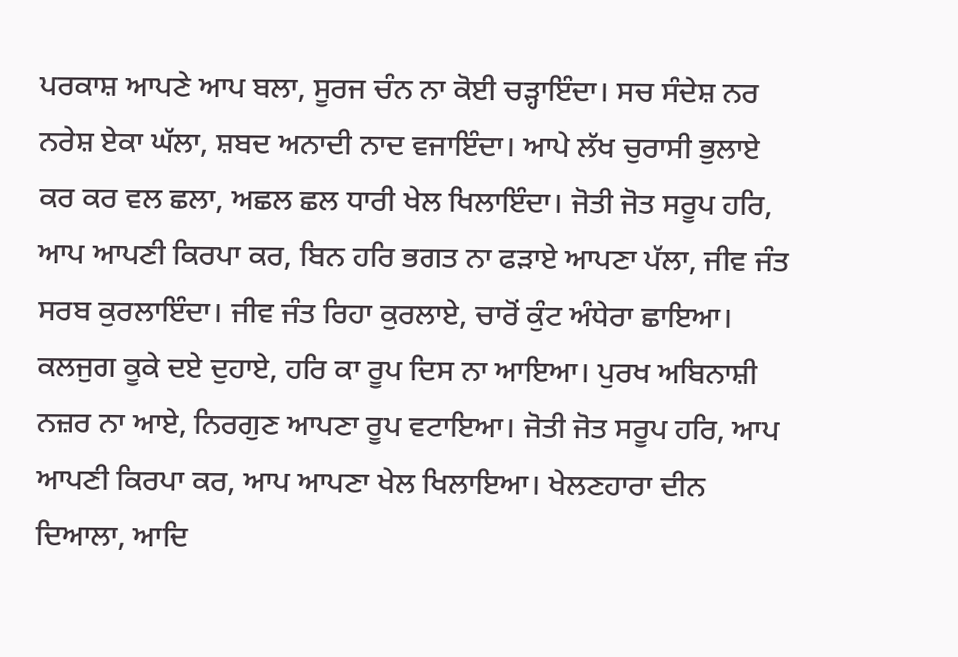ਪਰਕਾਸ਼ ਆਪਣੇ ਆਪ ਬਲਾ, ਸੂਰਜ ਚੰਨ ਨਾ ਕੋਈ ਚੜ੍ਹਾਇੰਦਾ। ਸਚ ਸੰਦੇਸ਼ ਨਰ ਨਰੇਸ਼ ਏਕਾ ਘੱਲਾ, ਸ਼ਬਦ ਅਨਾਦੀ ਨਾਦ ਵਜਾਇੰਦਾ। ਆਪੇ ਲੱਖ ਚੁਰਾਸੀ ਭੁਲਾਏ ਕਰ ਕਰ ਵਲ ਛਲਾ, ਅਛਲ ਛਲ ਧਾਰੀ ਖੇਲ ਖਿਲਾਇੰਦਾ। ਜੋਤੀ ਜੋਤ ਸਰੂਪ ਹਰਿ, ਆਪ ਆਪਣੀ ਕਿਰਪਾ ਕਰ, ਬਿਨ ਹਰਿ ਭਗਤ ਨਾ ਫੜਾਏ ਆਪਣਾ ਪੱਲਾ, ਜੀਵ ਜੰਤ ਸਰਬ ਕੁਰਲਾਇੰਦਾ। ਜੀਵ ਜੰਤ ਰਿਹਾ ਕੁਰਲਾਏ, ਚਾਰੋਂ ਕੁੰਟ ਅੰਧੇਰਾ ਛਾਇਆ। ਕਲਜੁਗ ਕੂਕੇ ਦਏ ਦੁਹਾਏ, ਹਰਿ ਕਾ ਰੂਪ ਦਿਸ ਨਾ ਆਇਆ। ਪੁਰਖ ਅਬਿਨਾਸ਼ੀ ਨਜ਼ਰ ਨਾ ਆਏ, ਨਿਰਗੁਣ ਆਪਣਾ ਰੂਪ ਵਟਾਇਆ। ਜੋਤੀ ਜੋਤ ਸਰੂਪ ਹਰਿ, ਆਪ ਆਪਣੀ ਕਿਰਪਾ ਕਰ, ਆਪ ਆਪਣਾ ਖੇਲ ਖਿਲਾਇਆ। ਖੇਲਣਹਾਰਾ ਦੀਨ ਦਿਆਲਾ, ਆਦਿ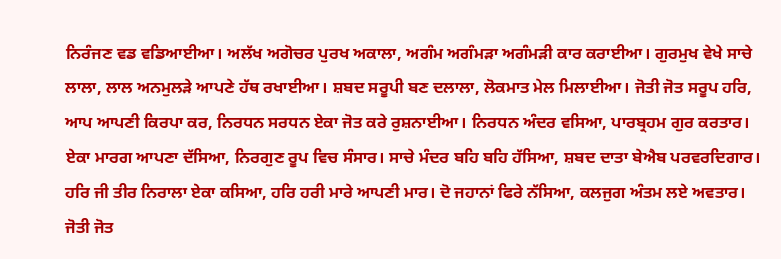ਨਿਰੰਜਣ ਵਡ ਵਡਿਆਈਆ। ਅਲੱਖ ਅਗੋਚਰ ਪੁਰਖ ਅਕਾਲਾ, ਅਗੰਮ ਅਗੰਮੜਾ ਅਗੰਮੜੀ ਕਾਰ ਕਰਾਈਆ। ਗੁਰਮੁਖ ਵੇਖੇ ਸਾਚੇ ਲਾਲਾ, ਲਾਲ ਅਨਮੁਲੜੇ ਆਪਣੇ ਹੱਥ ਰਖਾਈਆ। ਸ਼ਬਦ ਸਰੂਪੀ ਬਣ ਦਲਾਲਾ, ਲੋਕਮਾਤ ਮੇਲ ਮਿਲਾਈਆ। ਜੋਤੀ ਜੋਤ ਸਰੂਪ ਹਰਿ, ਆਪ ਆਪਣੀ ਕਿਰਪਾ ਕਰ, ਨਿਰਧਨ ਸਰਧਨ ਏਕਾ ਜੋਤ ਕਰੇ ਰੁਸ਼ਨਾਈਆ। ਨਿਰਧਨ ਅੰਦਰ ਵਸਿਆ, ਪਾਰਬ੍ਰਹਮ ਗੁਰ ਕਰਤਾਰ। ਏਕਾ ਮਾਰਗ ਆਪਣਾ ਦੱਸਿਆ, ਨਿਰਗੁਣ ਰੂਪ ਵਿਚ ਸੰਸਾਰ। ਸਾਚੇ ਮੰਦਰ ਬਹਿ ਬਹਿ ਹੱਸਿਆ, ਸ਼ਬਦ ਦਾਤਾ ਬੇਐਬ ਪਰਵਰਦਿਗਾਰ। ਹਰਿ ਜੀ ਤੀਰ ਨਿਰਾਲਾ ਏਕਾ ਕਸਿਆ, ਹਰਿ ਹਰੀ ਮਾਰੇ ਆਪਣੀ ਮਾਰ। ਦੋ ਜਹਾਨਾਂ ਫਿਰੇ ਨੱਸਿਆ, ਕਲਜੁਗ ਅੰਤਮ ਲਏ ਅਵਤਾਰ। ਜੋਤੀ ਜੋਤ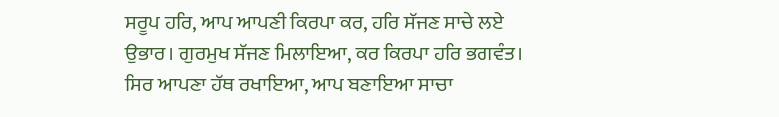ਸਰੂਪ ਹਰਿ, ਆਪ ਆਪਣੀ ਕਿਰਪਾ ਕਰ, ਹਰਿ ਸੱਜਣ ਸਾਚੇ ਲਏ ਉਭਾਰ। ਗੁਰਮੁਖ ਸੱਜਣ ਮਿਲਾਇਆ, ਕਰ ਕਿਰਪਾ ਹਰਿ ਭਗਵੰਤ। ਸਿਰ ਆਪਣਾ ਹੱਥ ਰਖਾਇਆ, ਆਪ ਬਣਾਇਆ ਸਾਚਾ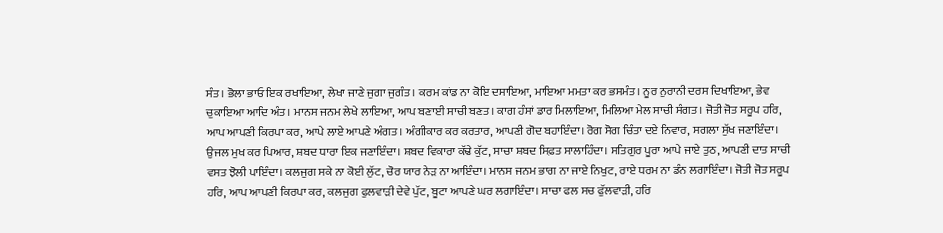ਸੰਤ। ਭੋਲਾ ਭਾਓ ਇਕ ਰਖਾਇਆ, ਲੇਖਾ ਜਾਣੇ ਜੁਗਾ ਜੁਗੰਤ। ਕਰਮ ਕਾਂਡ ਨਾ ਕੋਇ ਦਸਾਇਆ, ਮਾਇਆ ਮਮਤਾ ਕਰ ਭਸਮੰਤ। ਨੂਰ ਨੁਰਾਨੀ ਦਰਸ ਦਿਖਾਇਆ, ਭੇਵ ਚੁਕਾਇਆ ਆਦਿ ਅੰਤ। ਮਾਨਸ ਜਨਮ ਲੇਖੇ ਲਾਇਆ, ਆਪ ਬਣਾਈ ਸਾਚੀ ਬਣਤ। ਕਾਗ ਹੰਸਾਂ ਡਾਰ ਮਿਲਾਇਆ, ਮਿਲਿਆ ਮੇਲ ਸਾਚੀ ਸੰਗਤ। ਜੋਤੀ ਜੋਤ ਸਰੂਪ ਹਰਿ, ਆਪ ਆਪਣੀ ਕਿਰਪਾ ਕਰ, ਆਪੇ ਲਾਏ ਆਪਣੇ ਅੰਗਤ। ਅੰਗੀਕਾਰ ਕਰ ਕਰਤਾਰ, ਆਪਣੀ ਗੋਦ ਬਹਾਇੰਦਾ। ਰੋਗ ਸੋਗ ਚਿੰਤਾ ਦਏ ਨਿਵਾਰ, ਸਗਲਾ ਸੁੱਖ ਜਣਾਇੰਦਾ। ਉਜਲ ਮੁਖ ਕਰ ਪਿਆਰ, ਸ਼ਬਦ ਧਾਰਾ ਇਕ ਜਣਾਇੰਦਾ। ਸ਼ਬਦ ਵਿਕਾਰਾ ਕੱਢੇ ਕੁੱਟ, ਸਾਚਾ ਸ਼ਬਦ ਸਿਫ਼ਤ ਸਾਲਾਹਿੰਦਾ। ਸਤਿਗੁਰ ਪੂਰਾ ਆਪੇ ਜਾਏ ਤੁਠ, ਆਪਣੀ ਦਾਤ ਸਾਚੀ ਵਸਤ ਝੋਲੀ ਪਾਇੰਦਾ। ਕਲਜੁਗ ਸਕੇ ਨਾ ਕੋਈ ਲੁੱਟ, ਚੋਰ ਯਾਰ ਨੇੜ ਨਾ ਆਇੰਦਾ। ਮਾਨਸ ਜਨਮ ਭਾਗ ਨਾ ਜਾਏ ਨਿਖੁਟ, ਰਾਏ ਧਰਮ ਨਾ ਡੰਨ ਲਗਾਇੰਦਾ। ਜੋਤੀ ਜੋਤ ਸਰੂਪ ਹਰਿ, ਆਪ ਆਪਣੀ ਕਿਰਪਾ ਕਰ, ਕਲਜੁਗ ਫੁਲਵਾੜੀ ਦੇਵੇ ਪੁੱਟ, ਬੂਟਾ ਆਪਣੇ ਘਰ ਲਗਾਇੰਦਾ। ਸਾਚਾ ਫਲ ਸਚ ਫੁੱਲਵਾੜੀ, ਹਰਿ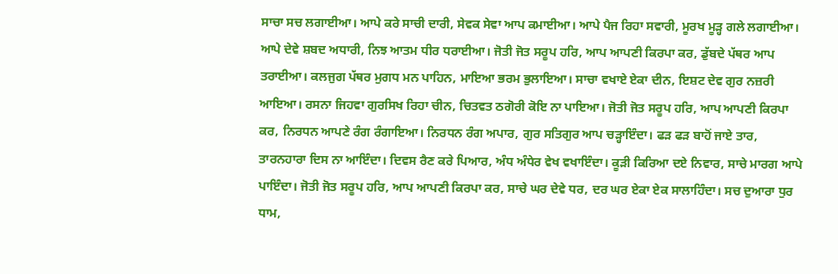ਸਾਚਾ ਸਚ ਲਗਾਈਆ। ਆਪੇ ਕਰੇ ਸਾਚੀ ਦਾਰੀ, ਸੇਵਕ ਸੇਵਾ ਆਪ ਕਮਾਈਆ। ਆਪੇ ਪੈਜ ਰਿਹਾ ਸਵਾਰੀ, ਮੂਰਖ ਮੂੜ੍ਹ ਗਲੇ ਲਗਾਈਆ। ਆਪੇ ਦੇਵੇ ਸ਼ਬਦ ਅਧਾਰੀ, ਨਿਝ ਆਤਮ ਧੀਰ ਧਰਾਈਆ। ਜੋਤੀ ਜੋਤ ਸਰੂਪ ਹਰਿ, ਆਪ ਆਪਣੀ ਕਿਰਪਾ ਕਰ, ਡੁੱਬਦੇ ਪੱਥਰ ਆਪ ਤਰਾਈਆ। ਕਲਜੁਗ ਪੱਥਰ ਮੁਗਧ ਮਨ ਪਾਹਿਨ, ਮਾਇਆ ਭਰਮ ਭੁਲਾਇਆ। ਸਾਚਾ ਵਖਾਏ ਏਕਾ ਦੀਨ, ਇਸ਼ਟ ਦੇਵ ਗੁਰ ਨਜ਼ਰੀ ਆਇਆ। ਰਸਨਾ ਜਿਹਵਾ ਗੁਰਸਿਖ ਰਿਹਾ ਚੀਨ, ਚਿਤਵਤ ਠਗੋਰੀ ਕੋਇ ਨਾ ਪਾਇਆ। ਜੋਤੀ ਜੋਤ ਸਰੂਪ ਹਰਿ, ਆਪ ਆਪਣੀ ਕਿਰਪਾ ਕਰ, ਨਿਰਧਨ ਆਪਣੇ ਰੰਗ ਰੰਗਾਇਆ। ਨਿਰਧਨ ਰੰਗ ਅਪਾਰ, ਗੁਰ ਸਤਿਗੁਰ ਆਪ ਚੜ੍ਹਾਇੰਦਾ। ਫੜ ਫੜ ਬਾਹੋਂ ਜਾਏ ਤਾਰ, ਤਾਰਨਹਾਰਾ ਦਿਸ ਨਾ ਆਇੰਦਾ। ਦਿਵਸ ਰੈਣ ਕਰੇ ਪਿਆਰ, ਅੰਧ ਅੰਧੇਰ ਵੇਖ ਵਖਾਇੰਦਾ। ਕੂੜੀ ਕਿਰਿਆ ਦਏ ਨਿਵਾਰ, ਸਾਚੇ ਮਾਰਗ ਆਪੇ ਪਾਇੰਦਾ। ਜੋਤੀ ਜੋਤ ਸਰੂਪ ਹਰਿ, ਆਪ ਆਪਣੀ ਕਿਰਪਾ ਕਰ, ਸਾਚੇ ਘਰ ਦੇਵੇ ਧਰ, ਦਰ ਘਰ ਏਕਾ ਏਕ ਸਾਲਾਹਿੰਦਾ। ਸਚ ਦੁਆਰਾ ਧੁਰ ਧਾਮ,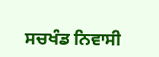ਸਚਖੰਡ ਨਿਵਾਸੀ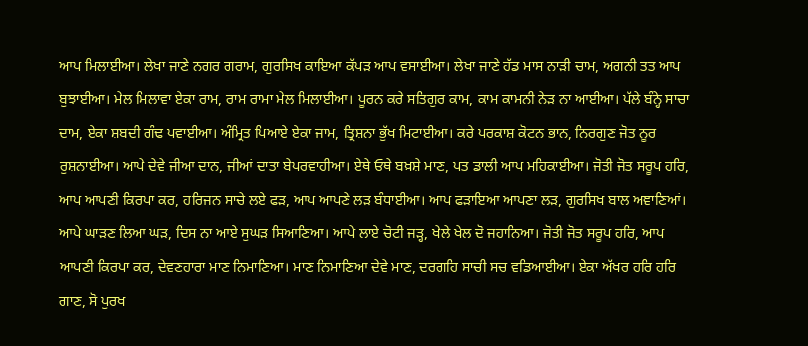ਆਪ ਮਿਲਾਈਆ। ਲੇਖਾ ਜਾਣੇ ਨਗਰ ਗਰਾਮ, ਗੁਰਸਿਖ ਕਾਇਆ ਕੱਪੜ ਆਪ ਵਸਾਈਆ। ਲੇਖਾ ਜਾਣੇ ਹੱਡ ਮਾਸ ਨਾੜੀ ਚਾਮ, ਅਗਨੀ ਤਤ ਆਪ ਬੁਝਾਈਆ। ਮੇਲ ਮਿਲਾਵਾ ਏਕਾ ਰਾਮ, ਰਾਮ ਰਾਮਾ ਮੇਲ ਮਿਲਾਈਆ। ਪੂਰਨ ਕਰੇ ਸਤਿਗੁਰ ਕਾਮ, ਕਾਮ ਕਾਮਨੀ ਨੇੜ ਨਾ ਆਈਆ। ਪੱਲੇ ਬੰਨ੍ਹੇ ਸਾਚਾ ਦਾਮ, ਏਕਾ ਸ਼ਬਦੀ ਗੰਢ ਪਵਾਈਆ। ਅੰਮ੍ਰਿਤ ਪਿਆਏ ਏਕਾ ਜਾਮ, ਤ੍ਰਿਸ਼ਨਾ ਭੁੱਖ ਮਿਟਾਈਆ। ਕਰੇ ਪਰਕਾਸ਼ ਕੋਟਨ ਭਾਨ, ਨਿਰਗੁਣ ਜੋਤ ਨੂਰ ਰੁਸ਼ਨਾਈਆ। ਆਪੇ ਦੇਵੇ ਜੀਆ ਦਾਨ, ਜੀਆਂ ਦਾਤਾ ਬੇਪਰਵਾਹੀਆ। ਏਥੇ ਓਥੇ ਬਖ਼ਸ਼ੇ ਮਾਣ, ਪਤ ਡਾਲੀ ਆਪ ਮਹਿਕਾਈਆ। ਜੋਤੀ ਜੋਤ ਸਰੂਪ ਹਰਿ, ਆਪ ਆਪਣੀ ਕਿਰਪਾ ਕਰ, ਹਰਿਜਨ ਸਾਚੇ ਲਏ ਫੜ, ਆਪ ਆਪਣੇ ਲੜ ਬੰਧਾਈਆ। ਆਪ ਫੜਾਇਆ ਆਪਣਾ ਲੜ, ਗੁਰਸਿਖ ਬਾਲ ਅਞਾਣਿਆਂ। ਆਪੇ ਘਾੜਣ ਲਿਆ ਘੜ, ਦਿਸ ਨਾ ਆਏ ਸੁਘੜ ਸਿਆਣਿਆ। ਆਪੇ ਲਾਏ ਚੋਟੀ ਜੜ੍ਹ, ਖੇਲੇ ਖੇਲ ਦੋ ਜਹਾਨਿਆ। ਜੋਤੀ ਜੋਤ ਸਰੂਪ ਹਰਿ, ਆਪ ਆਪਣੀ ਕਿਰਪਾ ਕਰ, ਦੇਵਣਹਾਰਾ ਮਾਣ ਨਿਮਾਣਿਆ। ਮਾਣ ਨਿਮਾਣਿਆ ਦੇਵੇ ਮਾਣ, ਦਰਗਹਿ ਸਾਚੀ ਸਚ ਵਡਿਆਈਆ। ਏਕਾ ਅੱਖਰ ਹਰਿ ਹਰਿ ਗਾਣ, ਸੋ ਪੁਰਖ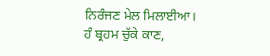ਨਿਰੰਜਣ ਮੇਲ ਮਿਲਾਈਆ। ਹੰ ਬ੍ਰਹਮ ਚੁੱਕੇ ਕਾਣ,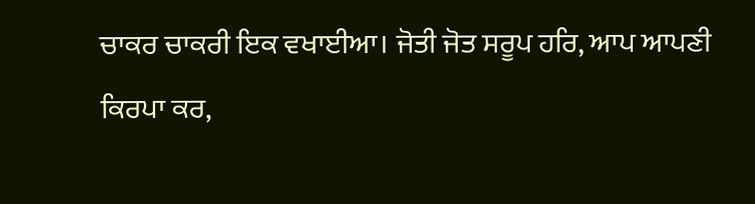ਚਾਕਰ ਚਾਕਰੀ ਇਕ ਵਖਾਈਆ। ਜੋਤੀ ਜੋਤ ਸਰੂਪ ਹਰਿ, ਆਪ ਆਪਣੀ ਕਿਰਪਾ ਕਰ,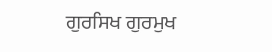ਗੁਰਸਿਖ ਗੁਰਮੁਖ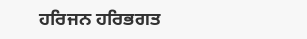ਹਰਿਜਨ ਹਰਿਭਗਤ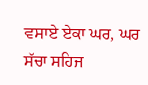ਵਸਾਏ ਏਕਾ ਘਰ, ਘਰ ਸੱਚਾ ਸਹਿਜ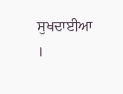ਸੁਖਦਾਈਆ ।